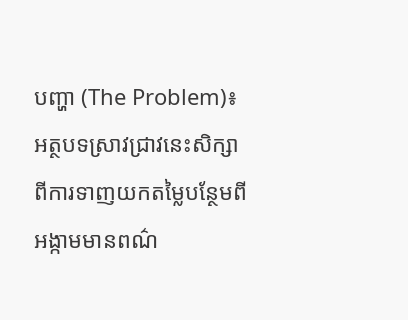បញ្ហា (The Problem)៖ អត្ថបទស្រាវជ្រាវនេះសិក្សាពីការទាញយកតម្លៃបន្ថែមពីអង្កាមមានពណ៌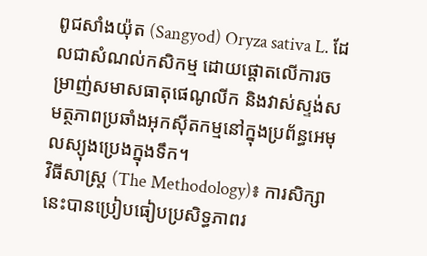ពូជសាំងយ៉ុត (Sangyod) Oryza sativa L. ដែលជាសំណល់កសិកម្ម ដោយផ្តោតលើការចម្រាញ់សមាសធាតុផេណូលីក និងវាស់ស្ទង់សមត្ថភាពប្រឆាំងអុកស៊ីតកម្មនៅក្នុងប្រព័ន្ធអេមុលស្យុងប្រេងក្នុងទឹក។
វិធីសាស្ត្រ (The Methodology)៖ ការសិក្សានេះបានប្រៀបធៀបប្រសិទ្ធភាពរ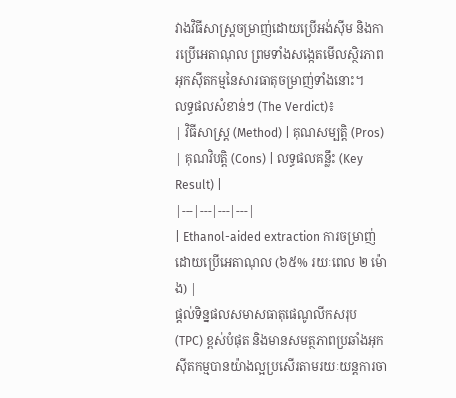វាងវិធីសាស្ត្រចម្រាញ់ដោយប្រើអង់ស៊ីម និងការប្រើអេតាណុល ព្រមទាំងសង្កេតមើលស្ថិរភាពអុកស៊ីតកម្មនៃសារធាតុចម្រាញ់ទាំងនោះ។
លទ្ធផលសំខាន់ៗ (The Verdict)៖
| វិធីសាស្ត្រ (Method) | គុណសម្បត្តិ (Pros) | គុណវិបត្តិ (Cons) | លទ្ធផលគន្លឹះ (Key Result) |
|---|---|---|---|
| Ethanol-aided extraction ការចម្រាញ់ដោយប្រើអេតាណុល (៦៥% រយៈពេល ២ ម៉ោង) |
ផ្តល់ទិន្នផលសមាសធាតុផេណូលីកសរុប (TPC) ខ្ពស់បំផុត និងមានសមត្ថភាពប្រឆាំងអុកស៊ីតកម្មបានយ៉ាងល្អប្រសើរតាមរយៈយន្តការចា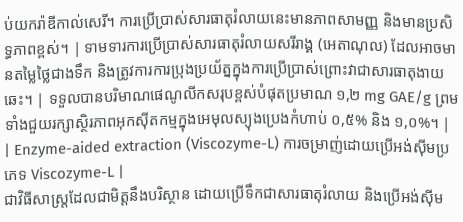ប់យករ៉ាឌីកាល់សេរី។ ការប្រើប្រាស់សារធាតុរំលាយនេះមានភាពសាមញ្ញ និងមានប្រសិទ្ធភាពខ្ពស់។ | ទាមទារការប្រើប្រាស់សារធាតុរំលាយសរីរាង្គ (អេតាណុល) ដែលអាចមានតម្លៃថ្លៃជាងទឹក និងត្រូវការការប្រុងប្រយ័ត្នក្នុងការប្រើប្រាស់ព្រោះវាជាសារធាតុងាយឆេះ។ | ទទួលបានបរិមាណផេណូលីកសរុបខ្ពស់បំផុតប្រមាណ ១,២ mg GAE/g ព្រមទាំងជួយរក្សាស្ថិរភាពអុកស៊ីតកម្មក្នុងអេមុលស្យុងប្រេងកំហាប់ ០,៥% និង ១,០%។ |
| Enzyme-aided extraction (Viscozyme-L) ការចម្រាញ់ដោយប្រើអង់ស៊ីមប្រភេទ Viscozyme-L |
ជាវិធីសាស្ត្រដែលជាមិត្តនឹងបរិស្ថាន ដោយប្រើទឹកជាសារធាតុរំលាយ និងប្រើអង់ស៊ីម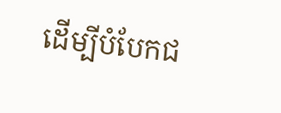ដើម្បីបំបែកជ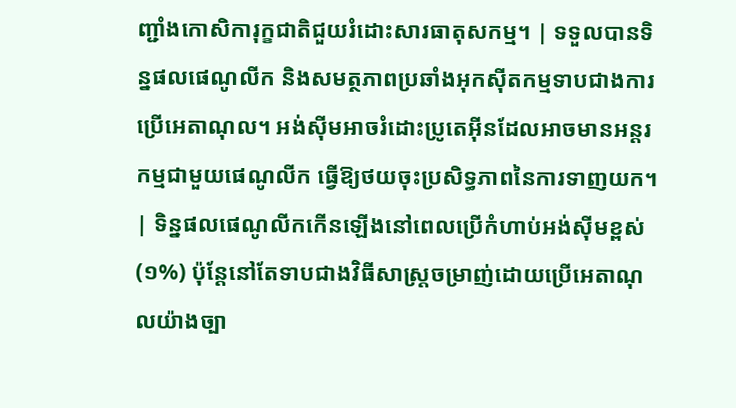ញ្ជាំងកោសិការុក្ខជាតិជួយរំដោះសារធាតុសកម្ម។ | ទទួលបានទិន្នផលផេណូលីក និងសមត្ថភាពប្រឆាំងអុកស៊ីតកម្មទាបជាងការប្រើអេតាណុល។ អង់ស៊ីមអាចរំដោះប្រូតេអ៊ីនដែលអាចមានអន្តរកម្មជាមួយផេណូលីក ធ្វើឱ្យថយចុះប្រសិទ្ធភាពនៃការទាញយក។ | ទិន្នផលផេណូលីកកើនឡើងនៅពេលប្រើកំហាប់អង់ស៊ីមខ្ពស់ (១%) ប៉ុន្តែនៅតែទាបជាងវិធីសាស្ត្រចម្រាញ់ដោយប្រើអេតាណុលយ៉ាងច្បា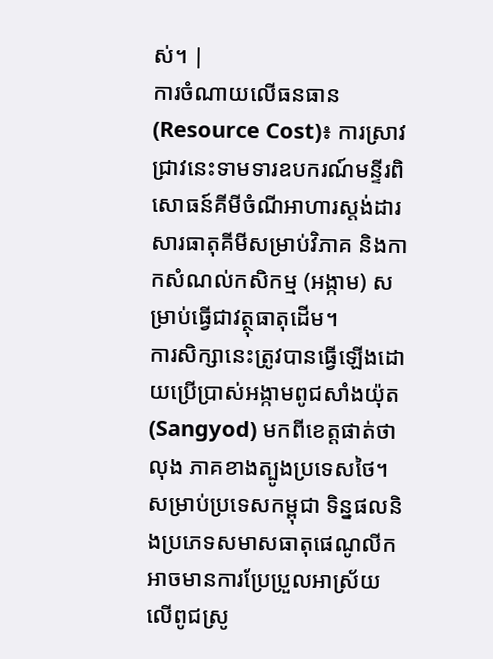ស់។ |
ការចំណាយលើធនធាន (Resource Cost)៖ ការស្រាវជ្រាវនេះទាមទារឧបករណ៍មន្ទីរពិសោធន៍គីមីចំណីអាហារស្តង់ដារ សារធាតុគីមីសម្រាប់វិភាគ និងកាកសំណល់កសិកម្ម (អង្កាម) សម្រាប់ធ្វើជាវត្ថុធាតុដើម។
ការសិក្សានេះត្រូវបានធ្វើឡើងដោយប្រើប្រាស់អង្កាមពូជសាំងយ៉ុត (Sangyod) មកពីខេត្តផាត់ថាលុង ភាគខាងត្បូងប្រទេសថៃ។ សម្រាប់ប្រទេសកម្ពុជា ទិន្នផលនិងប្រភេទសមាសធាតុផេណូលីកអាចមានការប្រែប្រួលអាស្រ័យលើពូជស្រូ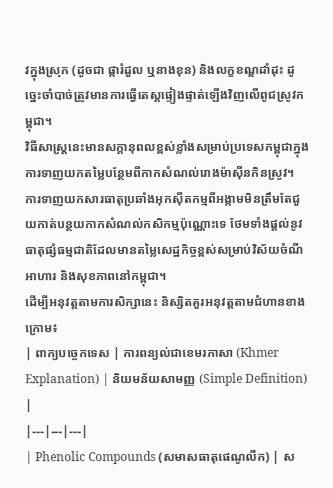វក្នុងស្រុក (ដូចជា ផ្ការំដួល ឬនាងខុន) និងលក្ខខណ្ឌដាំដុះ ដូច្នេះចាំបាច់ត្រូវមានការធ្វើតេស្តផ្ទៀងផ្ទាត់ឡើងវិញលើពូជស្រូវកម្ពុជា។
វិធីសាស្ត្រនេះមានសក្តានុពលខ្ពស់ខ្លាំងសម្រាប់ប្រទេសកម្ពុជាក្នុងការទាញយកតម្លៃបន្ថែមពីកាកសំណល់រោងម៉ាស៊ីនកិនស្រូវ។
ការទាញយកសារធាតុប្រឆាំងអុកស៊ីតកម្មពីអង្កាមមិនត្រឹមតែជួយកាត់បន្ថយកាកសំណល់កសិកម្មប៉ុណ្ណោះទេ ថែមទាំងផ្តល់នូវធាតុផ្សំធម្មជាតិដែលមានតម្លៃសេដ្ឋកិច្ចខ្ពស់សម្រាប់វិស័យចំណីអាហារ និងសុខភាពនៅកម្ពុជា។
ដើម្បីអនុវត្តតាមការសិក្សានេះ និស្សិតគួរអនុវត្តតាមជំហានខាងក្រោម៖
| ពាក្យបច្ចេកទេស | ការពន្យល់ជាខេមរភាសា (Khmer Explanation) | និយមន័យសាមញ្ញ (Simple Definition) |
|---|---|---|
| Phenolic Compounds (សមាសធាតុផេណូលីក) | ស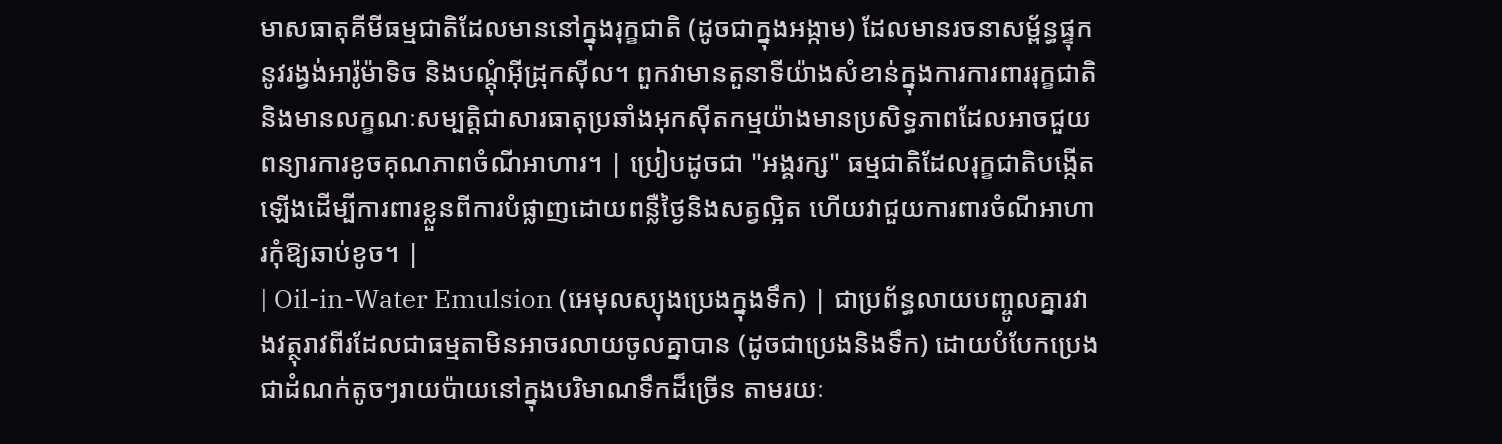មាសធាតុគីមីធម្មជាតិដែលមាននៅក្នុងរុក្ខជាតិ (ដូចជាក្នុងអង្កាម) ដែលមានរចនាសម្ព័ន្ធផ្ទុកនូវរង្វង់អារ៉ូម៉ាទិច និងបណ្ដុំអ៊ីដ្រុកស៊ីល។ ពួកវាមានតួនាទីយ៉ាងសំខាន់ក្នុងការការពាររុក្ខជាតិ និងមានលក្ខណៈសម្បត្តិជាសារធាតុប្រឆាំងអុកស៊ីតកម្មយ៉ាងមានប្រសិទ្ធភាពដែលអាចជួយពន្យារការខូចគុណភាពចំណីអាហារ។ | ប្រៀបដូចជា "អង្គរក្ស" ធម្មជាតិដែលរុក្ខជាតិបង្កើតឡើងដើម្បីការពារខ្លួនពីការបំផ្លាញដោយពន្លឺថ្ងៃនិងសត្វល្អិត ហើយវាជួយការពារចំណីអាហារកុំឱ្យឆាប់ខូច។ |
| Oil-in-Water Emulsion (អេមុលស្យុងប្រេងក្នុងទឹក) | ជាប្រព័ន្ធលាយបញ្ចូលគ្នារវាងវត្ថុរាវពីរដែលជាធម្មតាមិនអាចរលាយចូលគ្នាបាន (ដូចជាប្រេងនិងទឹក) ដោយបំបែកប្រេងជាដំណក់តូចៗរាយប៉ាយនៅក្នុងបរិមាណទឹកដ៏ច្រើន តាមរយៈ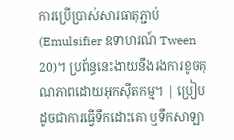ការប្រើប្រាស់សារធាតុភ្ជាប់ (Emulsifier ឧទាហរណ៍ Tween 20)។ ប្រព័ន្ធនេះងាយនឹងរងការខូចគុណភាពដោយអុកស៊ីតកម្ម។ | ប្រៀបដូចជាការធ្វើទឹកដោះគោ ឬទឹកសាឡា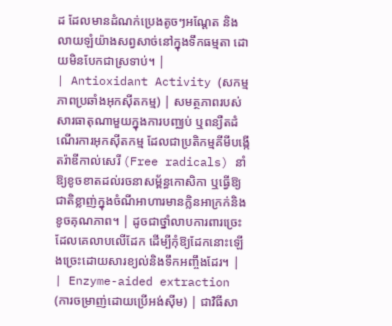ដ ដែលមានដំណក់ប្រេងតូចៗអណ្តែត និងលាយឡំយ៉ាងសព្វសាច់នៅក្នុងទឹកធម្មតា ដោយមិនបែកជាស្រទាប់។ |
| Antioxidant Activity (សកម្មភាពប្រឆាំងអុកស៊ីតកម្ម) | សមត្ថភាពរបស់សារធាតុណាមួយក្នុងការបញ្ឈប់ ឬពន្យឺតដំណើរការអុកស៊ីតកម្ម ដែលជាប្រតិកម្មគីមីបង្កើតរ៉ាឌីកាល់សេរី (Free radicals) នាំឱ្យខូចខាតដល់រចនាសម្ព័ន្ធកោសិកា ឬធ្វើឱ្យជាតិខ្លាញ់ក្នុងចំណីអាហារមានក្លិនអាក្រក់និងខូចគុណភាព។ | ដូចជាថ្នាំលាបការពារច្រេះដែលគេលាបលើដែក ដើម្បីកុំឱ្យដែកនោះឡើងច្រេះដោយសារខ្យល់និងទឹកអញ្ចឹងដែរ។ |
| Enzyme-aided extraction (ការចម្រាញ់ដោយប្រើអង់ស៊ីម) | ជាវិធីសា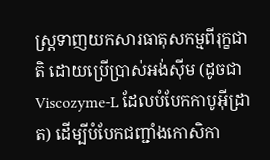ស្ត្រទាញយកសារធាតុសកម្មពីរុក្ខជាតិ ដោយប្រើប្រាស់អង់ស៊ីម (ដូចជា Viscozyme-L ដែលបំបែកកាបូអ៊ីដ្រាត) ដើម្បីបំបែកជញ្ជាំងកោសិកា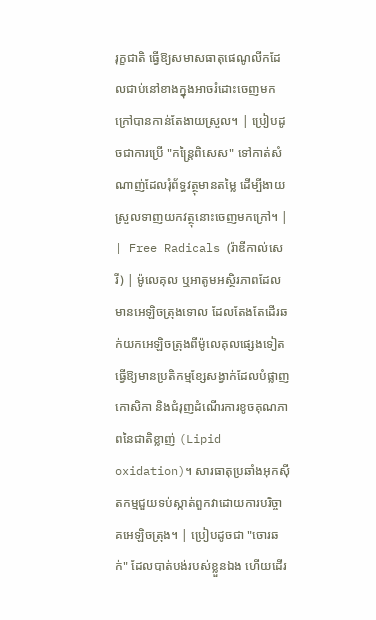រុក្ខជាតិ ធ្វើឱ្យសមាសធាតុផេណូលីកដែលជាប់នៅខាងក្នុងអាចរំដោះចេញមកក្រៅបានកាន់តែងាយស្រួល។ | ប្រៀបដូចជាការប្រើ "កន្ត្រៃពិសេស" ទៅកាត់សំណាញ់ដែលរុំព័ទ្ធវត្ថុមានតម្លៃ ដើម្បីងាយស្រួលទាញយកវត្ថុនោះចេញមកក្រៅ។ |
| Free Radicals (រ៉ាឌីកាល់សេរី) | ម៉ូលេគុល ឬអាតូមអស្ថិរភាពដែលមានអេឡិចត្រុងទោល ដែលតែងតែដើរឆក់យកអេឡិចត្រុងពីម៉ូលេគុលផ្សេងទៀត ធ្វើឱ្យមានប្រតិកម្មខ្សែសង្វាក់ដែលបំផ្លាញកោសិកា និងជំរុញដំណើរការខូចគុណភាពនៃជាតិខ្លាញ់ (Lipid oxidation)។ សារធាតុប្រឆាំងអុកស៊ីតកម្មជួយទប់ស្កាត់ពួកវាដោយការបរិច្ចាគអេឡិចត្រុង។ | ប្រៀបដូចជា "ចោរឆក់" ដែលបាត់បង់របស់ខ្លួនឯង ហើយដើរ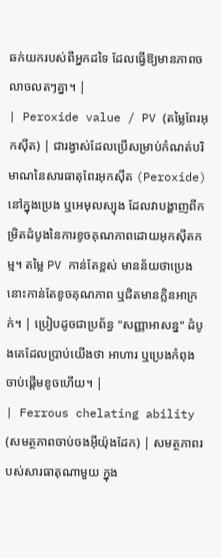ឆក់យករបស់ពីអ្នកដទៃ ដែលធ្វើឱ្យមានភាពចលាចលតៗគ្នា។ |
| Peroxide value / PV (តម្លៃពែរអុកស៊ីត) | ជារង្វាស់ដែលប្រើសម្រាប់កំណត់បរិមាណនៃសារធាតុពែរអុកស៊ីត (Peroxide) នៅក្នុងប្រេង ឬអេមុលស្យុង ដែលវាបង្ហាញពីកម្រិតដំបូងនៃការខូចគុណភាពដោយអុកស៊ីតកម្ម។ តម្លៃ PV កាន់តែខ្ពស់ មានន័យថាប្រេងនោះកាន់តែខូចគុណភាព ឬជិតមានក្លិនអាក្រក់។ | ប្រៀបដូចជាប្រព័ន្ធ "សញ្ញាអាសន្ន" ដំបូងគេដែលប្រាប់យើងថា អាហារ ឬប្រេងកំពុងចាប់ផ្តើមខូចហើយ។ |
| Ferrous chelating ability (សមត្ថភាពចាប់ចងអ៊ីយ៉ុងដែក) | សមត្ថភាពរបស់សារធាតុណាមួយ ក្នុង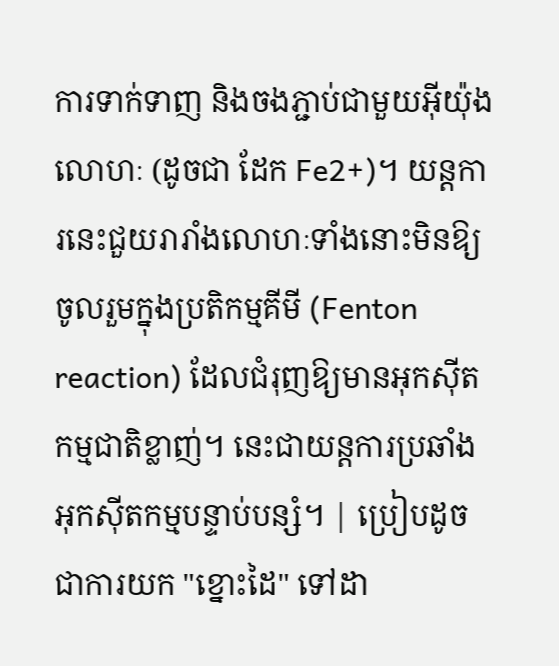ការទាក់ទាញ និងចងភ្ជាប់ជាមួយអ៊ីយ៉ុងលោហៈ (ដូចជា ដែក Fe2+)។ យន្តការនេះជួយរារាំងលោហៈទាំងនោះមិនឱ្យចូលរួមក្នុងប្រតិកម្មគីមី (Fenton reaction) ដែលជំរុញឱ្យមានអុកស៊ីតកម្មជាតិខ្លាញ់។ នេះជាយន្តការប្រឆាំងអុកស៊ីតកម្មបន្ទាប់បន្សំ។ | ប្រៀបដូចជាការយក "ខ្នោះដៃ" ទៅដា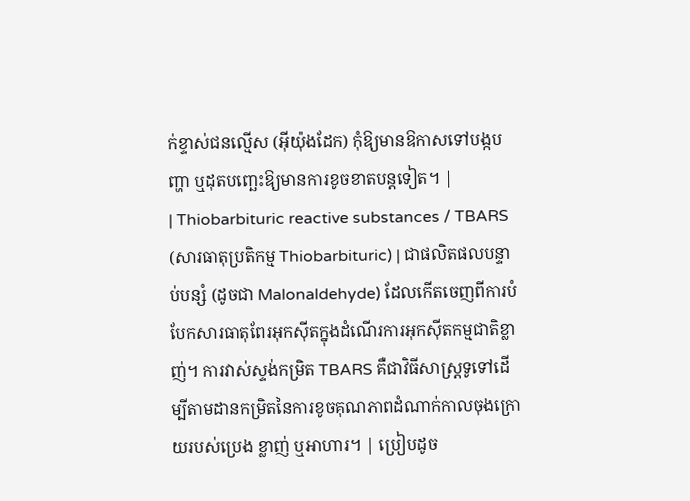ក់ខ្ទាស់ជនល្មើស (អ៊ីយ៉ុងដែក) កុំឱ្យមានឱកាសទៅបង្កបញ្ហា ឬដុតបញ្ឆេះឱ្យមានការខូចខាតបន្តទៀត។ |
| Thiobarbituric reactive substances / TBARS (សារធាតុប្រតិកម្ម Thiobarbituric) | ជាផលិតផលបន្ទាប់បន្សំ (ដូចជា Malonaldehyde) ដែលកើតចេញពីការបំបែកសារធាតុពែរអុកស៊ីតក្នុងដំណើរការអុកស៊ីតកម្មជាតិខ្លាញ់។ ការវាស់ស្ទង់កម្រិត TBARS គឺជាវិធីសាស្ត្រទូទៅដើម្បីតាមដានកម្រិតនៃការខូចគុណភាពដំណាក់កាលចុងក្រោយរបស់ប្រេង ខ្លាញ់ ឬអាហារ។ | ប្រៀបដូច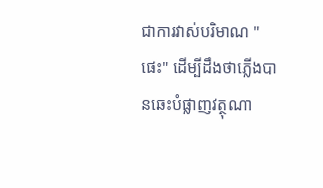ជាការវាស់បរិមាណ "ផេះ" ដើម្បីដឹងថាភ្លើងបានឆេះបំផ្លាញវត្ថុណា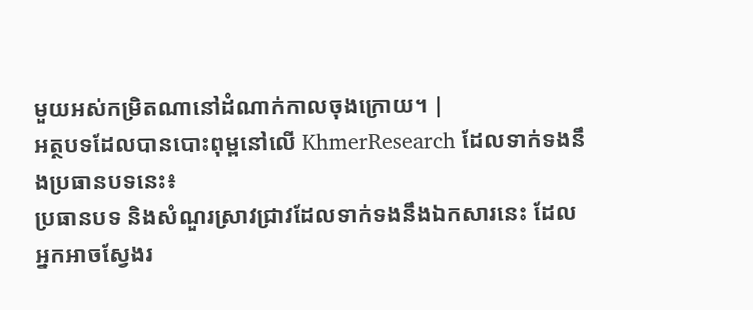មួយអស់កម្រិតណានៅដំណាក់កាលចុងក្រោយ។ |
អត្ថបទដែលបានបោះពុម្ពនៅលើ KhmerResearch ដែលទាក់ទងនឹងប្រធានបទនេះ៖
ប្រធានបទ និងសំណួរស្រាវជ្រាវដែលទាក់ទងនឹងឯកសារនេះ ដែលអ្នកអាចស្វែងរ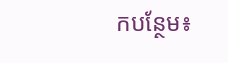កបន្ថែម៖